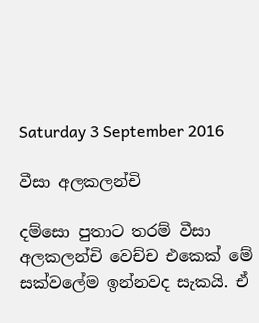Saturday 3 September 2016

වීසා අලකලන්චි

දම්සො පුතාට තරම් වීසා අලකලන්චි වෙච්ච එකෙක් මේ සක්වලේම ඉන්නවද සැකයි. ඒ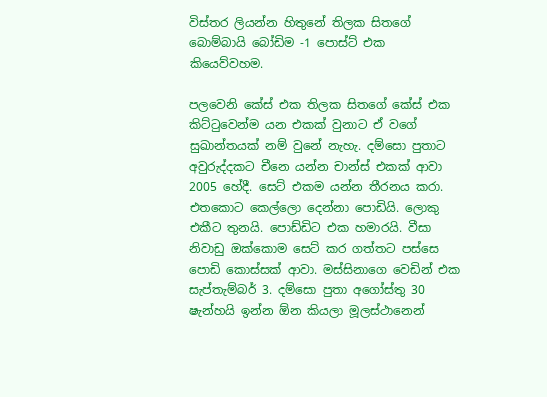විස්තර ලියන්න හිතුනේ තිලක සිතගේ බොම්බායි බෝඩිම -1 පොස්ට් එක කියෙව්වහම.

පලවෙනි කේස් එක තිලක සිතගේ කේස් එක කිට්ටුවෙන්ම යන එකක් වුනාට ඒ වගේ සුඛාන්තයක් නම් වුනේ නැහැ. දම්සො පුතාට අවුරුද්දකට චීනෙ යන්න චාන්ස් එකක් ආවා 2005 හේදී. සෙට් එකම යන්න තීරනය කරා. එතකොට කෙල්ලො දෙන්නා පොඩියි. ලොකු එකීට තුනයි. පොඩ්ඩිට එක හමාරයි. වීසා නිවාඩු ඔක්කොම සෙට් කර ගත්තට පස්සෙ පොඩි කොස්සක් ආවා. මස්සිනාගෙ වෙඩින් එක සැප්තැම්බර් 3. දම්සො පුතා අගෝස්තු 30 ෂැන්හයි ඉන්න ඕන කියලා මූලස්ථානෙන්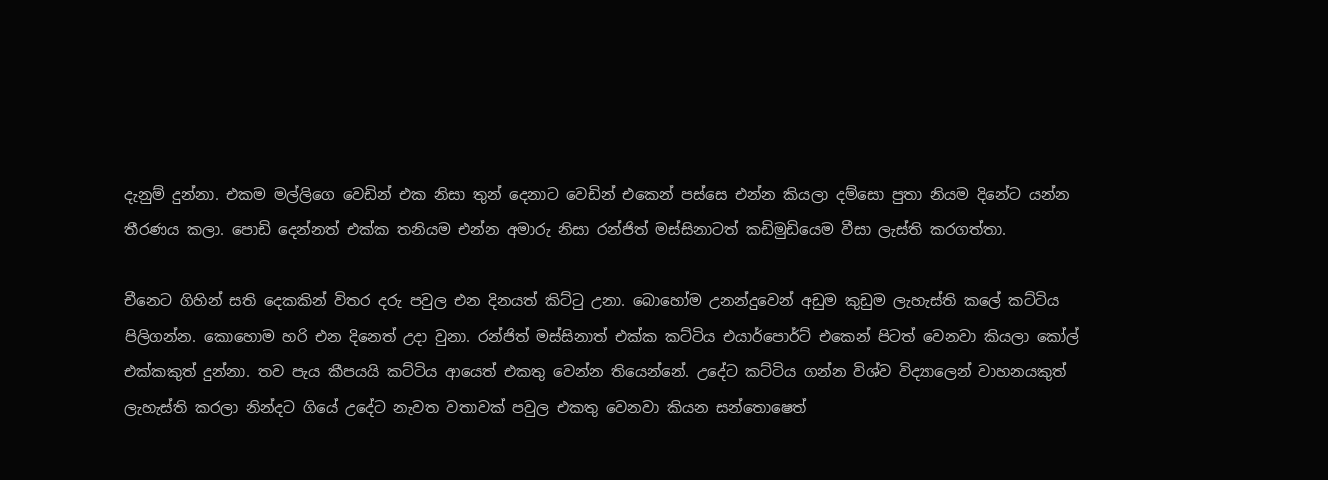දැනුම් දුන්නා. එකම මල්ලිගෙ වෙඩින් එක නිසා තුන් දෙනාට වෙඩින් එකෙන් පස්සෙ එන්න කියලා දම්සො පුතා නියම දිනේට යන්න තීරණය කලා. පොඩි දෙන්නත් එක්ක තනියම එන්න අමාරු නිසා රන්ජිත් මස්සිනාටත් කඩිමුඩියෙම වීසා ලැස්ති කරගත්තා.

චීනෙට ගිහින් සති දෙකකින් විතර දරු පවුල එන දිනයත් කිට්ටු උනා. බොහෝම උනන්දුවෙන් අඩුම කුඩුම ලැහැස්ති කලේ කට්ටිය පිලිගන්න. කොහොම හරි එන දිනෙත් උදා වුනා. රන්ජිත් මස්සිනාත් එක්ක කට්ටිය එයාර්පොර්ට් එකෙන් පිටත් වෙනවා කියලා කෝල් එක්කකුත් දුන්නා. තව පැය කීපයයි කට්ටිය ආයෙත් එකතු වෙන්න තියෙන්නේ. උදේට කට්ටිය ගන්න විශ්ව විද්‍යාලෙන් වාහනයකුත් ලැහැස්ති කරලා නින්දට ගියේ උදේට නැවත වතාවක් පවුල එකතු වෙනවා කියන සන්තොෂෙත්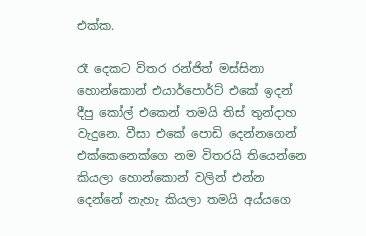එක්ක.

රෑ දෙකට විතර රන්ජිත් මස්සිනා හොන්කොන් එයාර්පොර්ට් එකේ ඉදන් දීපු කෝල් එකෙන් තමයි තිස් තුන්දාහ වැදුනෙ. වීසා එකේ පොඩි දෙන්නගෙන් එක්කෙනෙක්ගෙ නම විතරයි තියෙන්නෙ කියලා හොන්කොන් වලින් එන්න දෙන්නේ නැහැ කියලා තමයි අය්යගෙ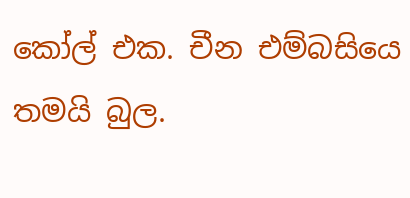කෝල් එක. චීන එම්බසියෙ තමයි බුල.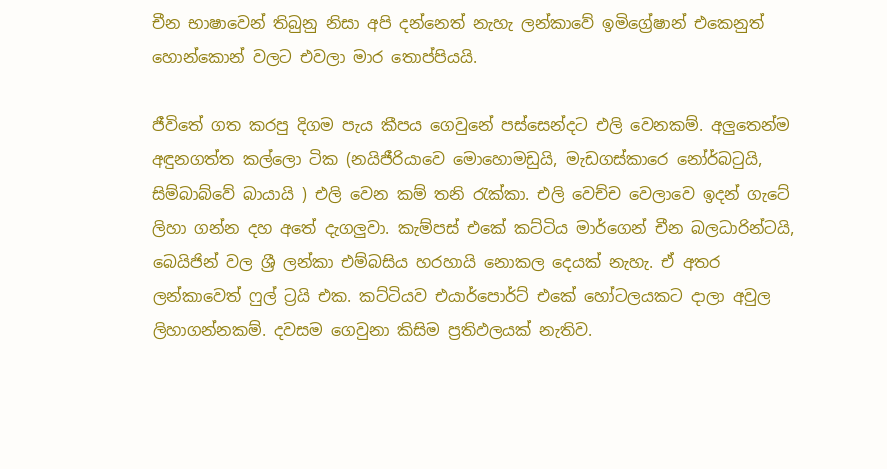චීන භාෂාවෙන් තිබුනු නිසා අපි දන්නෙත් නැහැ ලන්කාවේ ඉමිග්‍රේෂාන් එකෙනුත් හොන්කොන් වලට එවලා මාර තොප්පියයි.

ජීවිතේ ගත කරපු දිගම පැය කීපය ගෙවුනේ පස්සෙන්දට එලි වෙනකම්. අලුතෙන්ම අඳුනගත්ත කල්ලො ටික (නයිජීරියාවෙ මොහොමඩුයි, මැඩගස්කාරෙ නෝර්බටුයි, සිම්බාබ්වේ බායායි ) එලි වෙන කම් තනි රැක්කා. එලි වෙච්ච වෙලාවෙ ඉදන් ගැටේ ලිහා ගන්න දහ අතේ දැගලුවා. කැම්පස් එකේ කට්ටිය මාර්ගෙන් චීන බලධාරින්ටයි, බෙයිජින් වල ශ්‍රී ලන්කා එම්බසිය හරහායි නොකල දෙයක් නැහැ. ඒ අතර ලන්කාවෙත් ෆුල් ට්‍රයි එක. කට්ටියව එයාර්පොර්ට් එකේ හෝටලයකට දාලා අවුල ලිහාගන්නකම්. දවසම ගෙවුනා කිසිම ප්‍රතිඵලයක් නැතිව.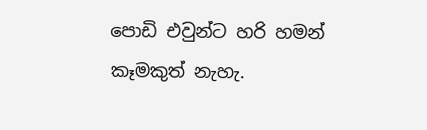පොඩි එවුන්ට හරි හමන් කෑමකුත් නැහැ.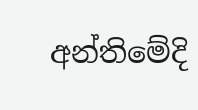අන්තිමේදි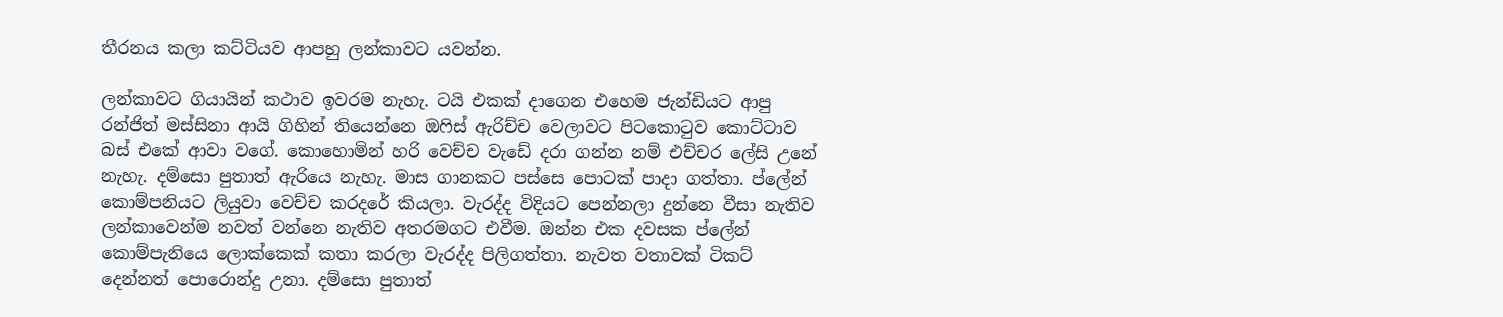තීරනය කලා කට්ටියව ආපහු ලන්කාවට යවන්න.

ලන්කාවට ගියායින් කථාව ඉවරම නැහැ. ටයි එකක් දාගෙන එහෙම ජැන්ඩියට ආපු රන්ජිත් මස්සිනා ආයි ගිහින් තියෙන්නෙ ඔෆිස් ඇරිච්ච වෙලාවට පිටකොටුව කොට්ටාව බස් එකේ ආවා වගේ. කොහොමින් හරි වෙච්ච වැඩේ දරා ගන්න නම් එච්චර ලේසි උනේ නැහැ. දම්සො පුතාත් ඇරියෙ නැහැ. මාස ගානකට පස්සෙ පොටක් පාදා ගත්තා. ප්ලේන් කොම්පනියට ලියුවා වෙච්ච කරදරේ කියලා. වැරද්ද විදියට පෙන්නලා දුන්නෙ වීසා නැතිව ලන්කාවෙන්ම නවත් වන්නෙ නැතිව අතරමගට එවීම. ඔන්න එක දවසක ප්ලේන් කොම්පැනියෙ ලොක්කෙක් කතා කරලා වැරද්ද පිලිගත්තා. නැවත වතාවක් ටිකට් දෙන්නත් පොරොන්දු උනා. දම්සො පුතාත්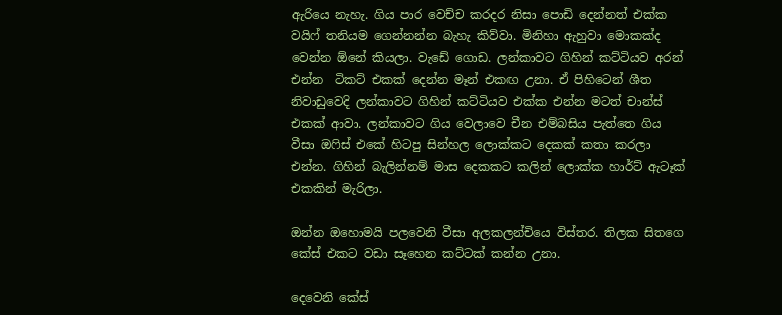ඇරියෙ නැහැ. ගිය පාර වෙච්ච කරදර නිසා පොඩි දෙන්නත් එක්ක වයිෆ් තනියම ගෙන්නන්න බැහැ කිව්වා. මිනිහා ඇහුවා මොකක්ද වෙන්න ඕනේ කියලා. වැඩේ ගොඩ. ලන්කාවට ගිහින් කට්ටියව අරන් එන්න  ටිකට් එකක් දෙන්න මෑන් එකඟ උනා. ඒ පිහිටෙන් ශීත නිවාඩුවෙදි ලන්කාවට ගිහින් කට්ටියව එක්ක එන්න මටත් චාන්ස් එකක් ආවා. ලන්කාවට ගිය වෙලාවෙ චීන එම්බසිය පැත්තෙ ගිය වීසා ඔෆිස් එකේ හිටපු සින්හල ලොක්කට දෙකක් කතා කරලා එන්න. ගිහින් බැලින්නම් මාස දෙකකට කලින් ලොක්ක හාර්ට් ඇටෑක් එකකින් මැරිලා.

ඔන්න ඔහොමයි පලවෙනි වීසා අලකලන්චියෙ විස්තර. තිලක සිතගෙ කේස් එකට වඩා සෑහෙන කට්ටක් කන්න උනා.

දෙවෙනි කේස්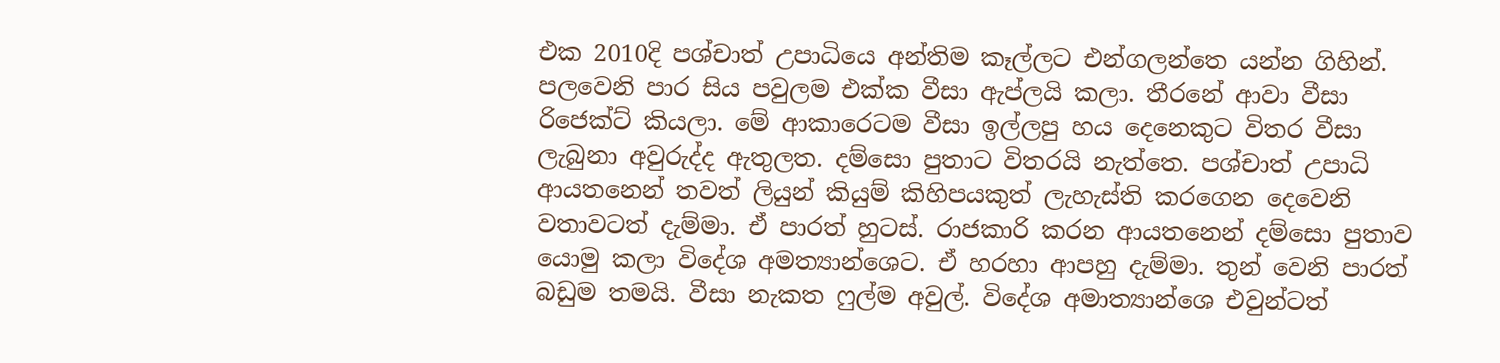එක 2010දි පශ්චාත් උපාධියෙ අන්තිම කෑල්ලට එන්ගලන්තෙ යන්න ගිහින්. පලවෙනි පාර සිය පවුලම එක්ක වීසා ඇප්ලයි කලා. තීරනේ ආවා වීසා රිජෙක්ට් කියලා. මේ ආකාරෙටම වීසා ඉල්ලපු හය දෙනෙකුට විතර වීසා ලැබුනා අවුරුද්ද ඇතුලත. දම්සො පුතාට විතරයි නැත්තෙ. පශ්චාත් උපාධි ආයතනෙන් තවත් ලියුන් කියුම් කිහිපයකුත් ලැහැස්ති කරගෙන දෙවෙනි වතාවටත් දැම්මා. ඒ පාරත් හුටස්. රාජකාරි කරන ආයතනෙන් දම්සො පුතාව යොමු කලා විදේශ අමත්‍යාන්ශෙට. ඒ හරහා ආපහු දැම්මා. තුන් වෙනි පාරත් බඩුම තමයි. වීසා නැකත ෆුල්ම අවුල්. විදේශ අමාත්‍යාන්ශෙ එවුන්ටත්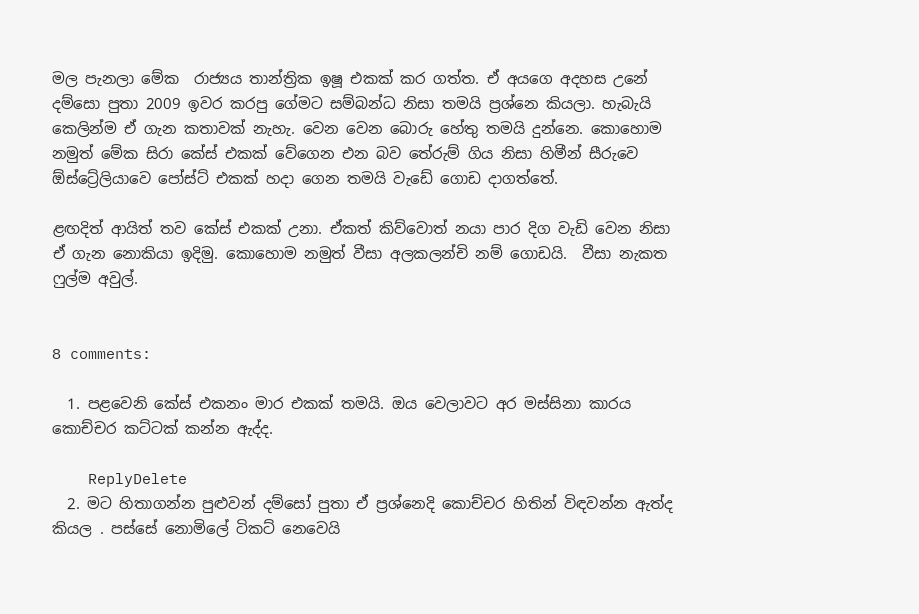මල පැනලා මේක  රාජ්‍යය තාන්ත්‍රික ඉෂූ එකක් කර ගත්ත. ඒ අයගෙ අදහස උනේ දම්සො පුතා 2009 ඉවර කරපු ගේමට සම්බන්ධ නිසා තමයි ප්‍රශ්නෙ කියලා. හැබැයි කෙලින්ම ඒ ගැන කතාවක් නැහැ. වෙන වෙන බොරු හේතු තමයි දුන්නෙ. කොහොම නමුත් මේක සිරා කේස් එකක් වේගෙන එන බව තේරුම් ගිය නිසා හිමීන් සීරුවෙ ඕස්ට්‍රේලියාවෙ පෝස්ට් එකක් හදා ගෙන තමයි වැඩේ ගොඩ දාගත්තේ.

ළඟදිත් ආයිත් තව කේස් එකක් උනා. ඒකත් කිව්වොත් නයා පාර දිග වැඩි වෙන නිසා ඒ ගැන නොකියා ඉදිමු. කොහොම නමුත් වීසා අලකලන්චි නම් ගොඩයි.  වීසා නැකත ෆුල්ම අවුල්.


8 comments:

  1. පළවෙනි කේස් එකනං මාර එකක් තමයි. ඔය වෙලාවට අර මස්සිනා කාරය කොච්චර කට්ටක් කන්න ඇද්ද.

    ReplyDelete
  2. මට හිතාගන්න පුළුවන් දම්සෝ පුතා ඒ ප්‍රශ්නෙදි කොච්චර හිතින් විඳවන්න ඇත්ද කියල . පස්සේ නොමිලේ ටිකට් නෙවෙයි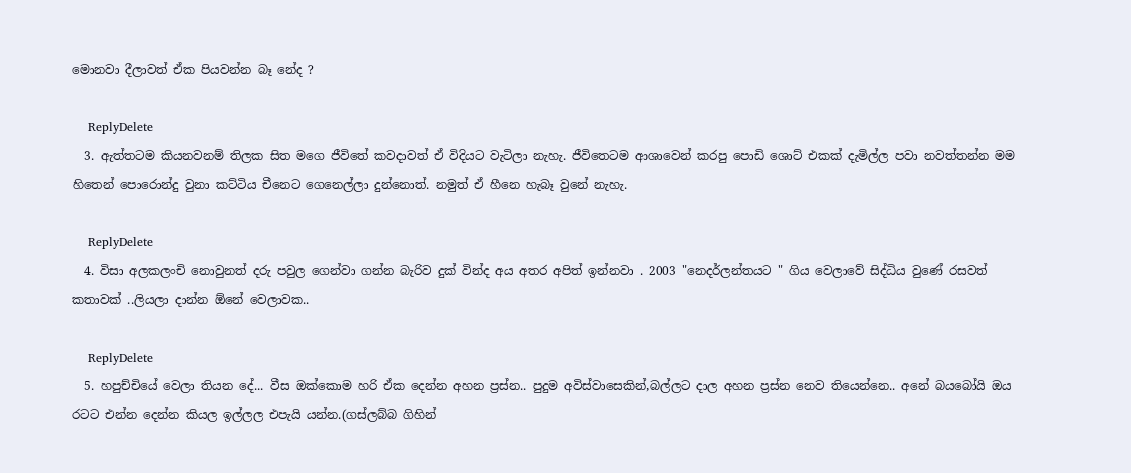මොනවා දීලාවත් ඒක පියවන්න බෑ නේද ?

    ReplyDelete
  3. ඇත්තටම කියනවනම් තිලක සිත මගෙ ජීවිතේ කවදාවත් ඒ විදියට වැටිලා නැහැ. ජීවිතෙටම ආශාවෙන් කරපු පොඩි ශොට් එකක් දැමිල්ල පවා නවත්තන්න මම හිතෙන් පොරොන්දු වුනා කට්ටිය චීනෙට ගෙනෙල්ලා දුන්නොත්. නමුත් ඒ හීනෙ හැබෑ වුනේ නැහැ.

    ReplyDelete
  4. විසා අලකලංචි නොවුනත් දරු පවුල ගෙන්වා ගන්න බැරිව දුක් වින්ද අය අතර අපිත් ඉන්නවා . 2003 "නෙදර්ලන්තයට " ගිය වෙලාවේ සිද්ධිය වුණේ රසවත් කතාවක් ..ලියලා දාන්න ඕනේ වෙලාවක..

    ReplyDelete
  5. හපුච්චියේ වෙලා තියන දේ... වීස ඔක්කොම හරි ඒක දෙන්න අහන ප්‍රස්න.. පුදුම අවිස්වාසෙකින්,බල්ලට දාල අහන ප්‍රස්න නෙව තියෙන්නෙ.. අනේ බයබෝයි ඔය රටට එන්න දෙන්න කියල ඉල්ලල එපැයි යන්න.(ගස්ලබ්බ ගිහින්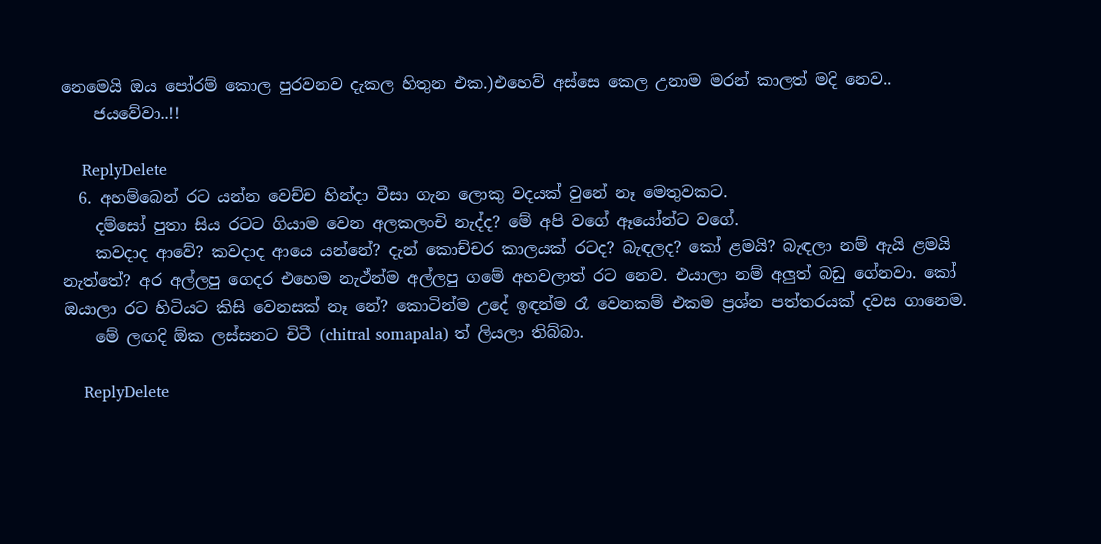නෙමෙයි ඔය පෝරම් කොල පුරවනව දැකල හිතුන එක.)එහෙව් අස්සෙ කෙල උනාම මරන් කාලත් මදි නෙව..
    ජයවේවා..!!

    ReplyDelete
  6. අහම්බෙන් රට යන්න වෙච්ච හින්දා වීසා ගැන ලොකු වදයක් වුනේ නෑ මෙතුවකට.
    දම්සෝ පුතා සිය රටට ගියාම වෙන අලකලංචි නැද්ද? මේ අපි වගේ ඈයෝන්ට වගේ.
    කවදාද ආවේ? කවදාද ආයෙ යන්නේ? දැන් කොච්චර කාලයක් රටද? බැඳලද? කෝ ළමයි? බැඳලා නම් ඇයි ළමයි නැත්තේ? අර අල්ලපු ගෙදර එහෙම නැථ්න්ම අල්ලපු ගමේ අහවලාත් රට නෙව. එයාලා නම් අලුත් බඩු ගේනවා. කෝ ඔයාලා රට හිටියට කිසි වෙනසක් නෑ නේ? කොටින්ම උදේ ඉඳන්ම රෑ වෙනකම් එකම ප්‍රශ්න පත්තරයක් දවස ගානෙම.
    මේ ලඟදි ඕක ලස්සනට චිටී (chitral somapala) ත් ලියලා තිබ්බා.

    ReplyDelete